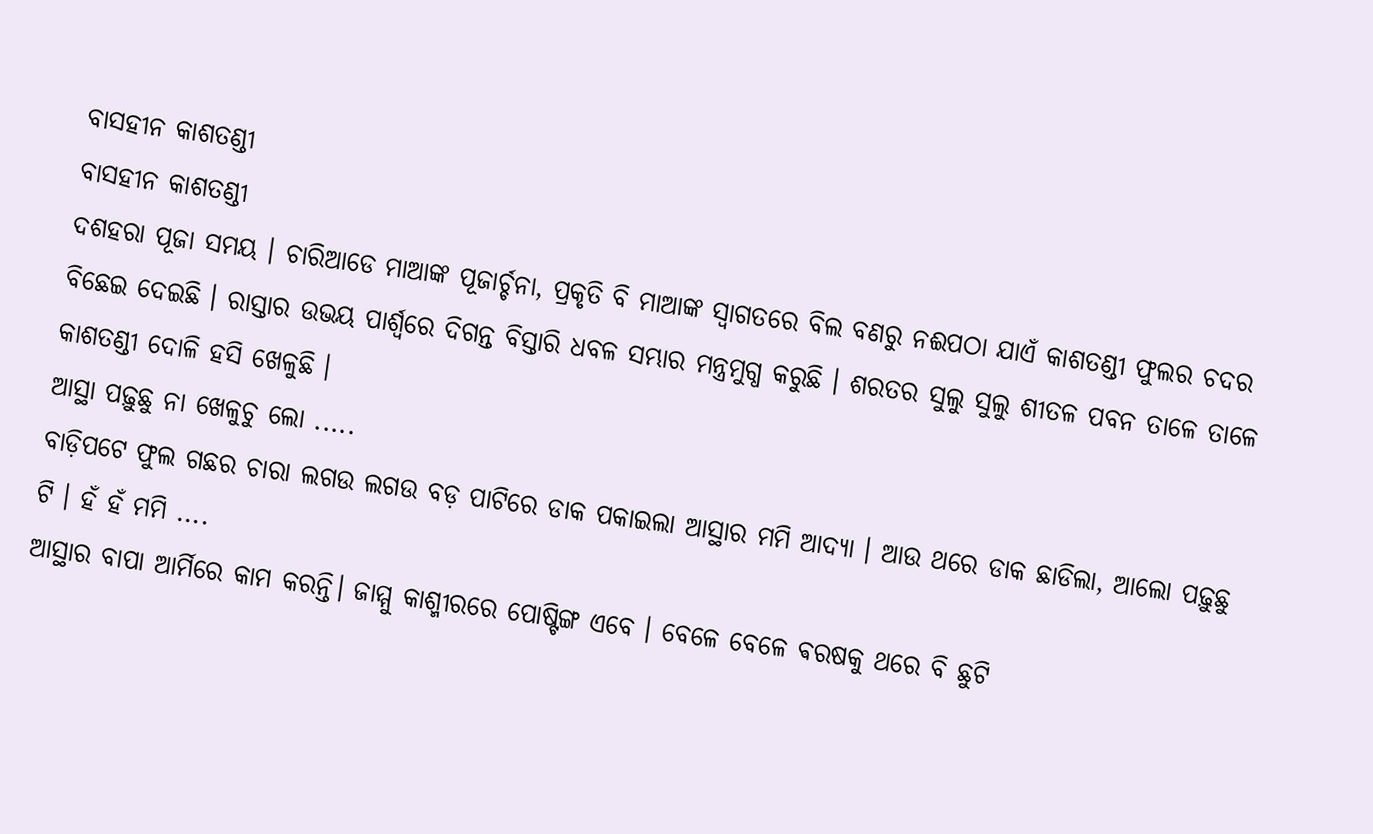ବାସହୀନ କାଶତଣ୍ଡୀ
ବାସହୀନ କାଶତଣ୍ଡୀ
ଦଶହରା ପୂଜା ସମୟ । ଚାରିଆଡେ ମାଆଙ୍କ ପୂଜାର୍ଚ୍ଚନା, ପ୍ରକୃତି ବି ମାଆଙ୍କ ସ୍ୱାଗତରେ ବିଲ ବଣରୁ ନଈପଠା ଯାଏଁ କାଶତଣ୍ଡୀ ଫୁଲର ଚଦର ବିଛେଇ ଦେଇଛି । ରାସ୍ତାର ଉଭୟ ପାର୍ଶ୍ଵରେ ଦିଗନ୍ତ ବିସ୍ତାରି ଧବଳ ସମ୍ଭାର ମନ୍ତ୍ରମୁଗ୍ଧ କରୁଛି । ଶରତର ସୁଲୁ ସୁଲୁ ଶୀତଳ ପବନ ତାଳେ ତାଳେ କାଶତଣ୍ଡୀ ଦୋଳି ହସି ଖେଳୁଛି ।
ଆସ୍ଥା ପଢ଼ୁଛୁ ନା ଖେଳୁଚୁ ଲୋ .....
ବାଡ଼ିପଟେ ଫୁଲ ଗଛର ଚାରା ଲଗଉ ଲଗଉ ବଡ଼ ପାଟିରେ ଡାକ ପକାଇଲା ଆସ୍ଥାର ମମି ଆଦ୍ୟା । ଆଉ ଥରେ ଡାକ ଛାଡିଲା, ଆଲୋ ପଢ଼ୁଛୁ ଟି । ହଁ ହଁ ମମି ....
ଆସ୍ଥାର ବାପା ଆର୍ମିରେ କାମ କରନ୍ତି। ଜାମ୍ମୁ କାଶ୍ମୀରରେ ପୋଷ୍ଟିଙ୍ଗ ଏବେ । ବେଳେ ବେଳେ ଵରଷକୁ ଥରେ ବି ଛୁଟି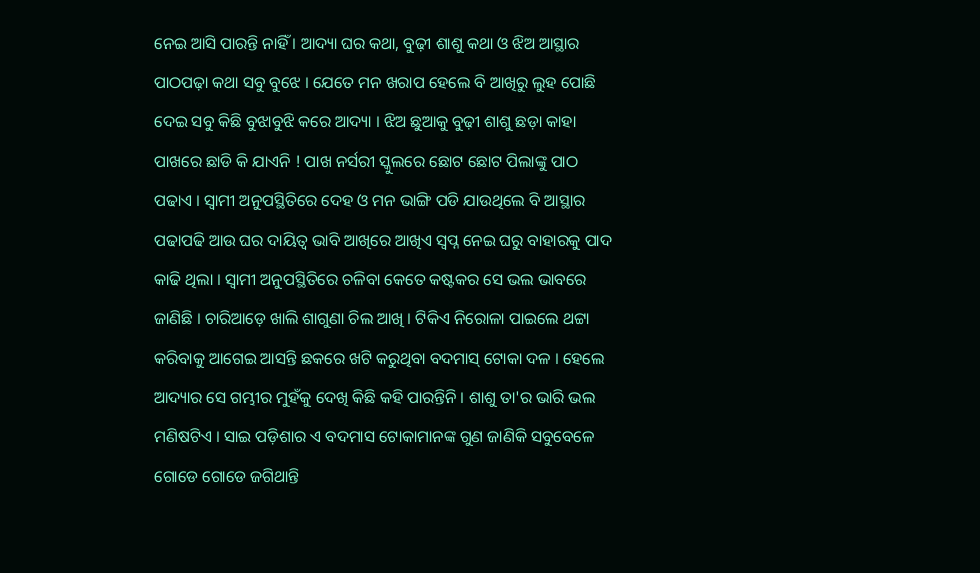ନେଇ ଆସି ପାରନ୍ତି ନାହିଁ । ଆଦ୍ୟା ଘର କଥା, ବୁଢ଼ୀ ଶାଶୁ କଥା ଓ ଝିଅ ଆସ୍ଥାର ପାଠପଢ଼ା କଥା ସବୁ ବୁଝେ । ଯେତେ ମନ ଖରାପ ହେଲେ ବି ଆଖିରୁ ଲୁହ ପୋଛି ଦେଇ ସବୁ କିଛି ବୁଝାବୁଝି କରେ ଆଦ୍ୟା । ଝିଅ ଛୁଆକୁ ବୁଢ଼ୀ ଶାଶୁ ଛଡ଼ା କାହା ପାଖରେ ଛାଡି କି ଯାଏନି ! ପାଖ ନର୍ସରୀ ସ୍କୁଲରେ ଛୋଟ ଛୋଟ ପିଲାଙ୍କୁ ପାଠ ପଢାଏ । ସ୍ୱାମୀ ଅନୁପସ୍ଥିତିରେ ଦେହ ଓ ମନ ଭାଙ୍ଗି ପଡି ଯାଉଥିଲେ ବି ଆସ୍ଥାର ପଢାପଢି ଆଉ ଘର ଦାୟିତ୍ୱ ଭାବି ଆଖିରେ ଆଖିଏ ସ୍ୱପ୍ନ ନେଇ ଘରୁ ବାହାରକୁ ପାଦ କାଢି ଥିଲା । ସ୍ୱାମୀ ଅନୁପସ୍ଥିତିରେ ଚଳିବା କେତେ କଷ୍ଟକର ସେ ଭଲ ଭାବରେ ଜାଣିଛି । ଚାରିଆଡ଼େ ଖାଲି ଶାଗୁଣା ଚିଲ ଆଖି । ଟିକିଏ ନିରୋଳା ପାଇଲେ ଥଟ୍ଟା କରିବାକୁ ଆଗେଇ ଆସନ୍ତି ଛକରେ ଖଟି କରୁଥିବା ବଦମାସ୍ ଟୋକା ଦଳ । ହେଲେ ଆଦ୍ୟାର ସେ ଗମ୍ଭୀର ମୁହଁକୁ ଦେଖି କିଛି କହି ପାରନ୍ତିନି । ଶାଶୁ ତା'ର ଭାରି ଭଲ ମଣିଷଟିଏ । ସାଇ ପଡ଼ିଶାର ଏ ବଦମାସ ଟୋକାମାନଙ୍କ ଗୁଣ ଜାଣିକି ସବୁବେଳେ ଗୋଡେ ଗୋଡେ ଜଗିଥାନ୍ତି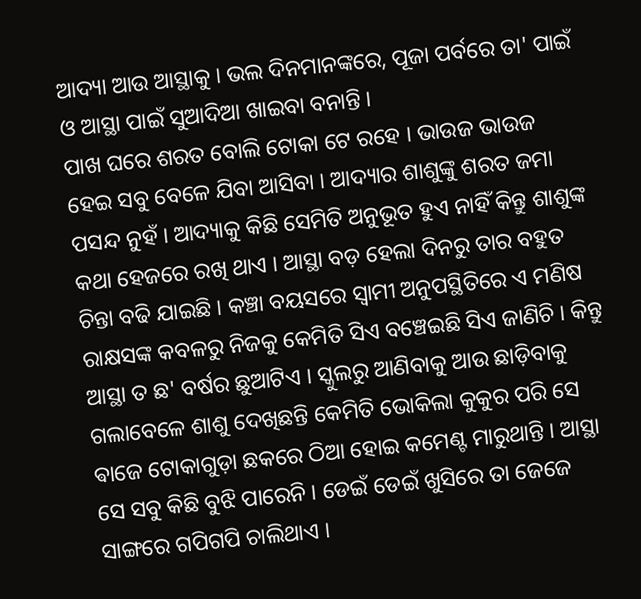ଆଦ୍ୟା ଆଉ ଆସ୍ଥାକୁ । ଭଲ ଦିନମାନଙ୍କରେ, ପୂଜା ପର୍ବରେ ତା' ପାଇଁ ଓ ଆସ୍ଥା ପାଇଁ ସୁଆଦିଆ ଖାଇବା ବନାନ୍ତି ।
ପାଖ ଘରେ ଶରତ ବୋଲି ଟୋକା ଟେ ରହେ । ଭାଉଜ ଭାଉଜ ହେଇ ସବୁ ବେଳେ ଯିବା ଆସିବା । ଆଦ୍ୟାର ଶାଶୁଙ୍କୁ ଶରତ ଜମା ପସନ୍ଦ ନୁହଁ । ଆଦ୍ୟାକୁ କିଛି ସେମିତି ଅନୁଭୂତ ହୁଏ ନାହିଁ କିନ୍ତୁ ଶାଶୁଙ୍କ କଥା ହେଜରେ ରଖି ଥାଏ । ଆସ୍ଥା ବଡ଼ ହେଲା ଦିନରୁ ତାର ବହୁତ ଚିନ୍ତା ବଢି ଯାଇଛି । କଞ୍ଚା ବୟସରେ ସ୍ୱାମୀ ଅନୁପସ୍ଥିତିରେ ଏ ମଣିଷ ରାକ୍ଷସଙ୍କ କବଳରୁ ନିଜକୁ କେମିତି ସିଏ ବଞ୍ଚେଇଛି ସିଏ ଜାଣିଚି । କିନ୍ତୁ ଆସ୍ଥା ତ ଛ' ବର୍ଷର ଛୁଆଟିଏ । ସ୍କୁଲରୁ ଆଣିବାକୁ ଆଉ ଛାଡ଼ିବାକୁ ଗଲାବେଳେ ଶାଶୁ ଦେଖିଛନ୍ତି କେମିତି ଭୋକିଲା କୁକୁର ପରି ସେ ଵାଜେ ଟୋକାଗୁଡ଼ା ଛକରେ ଠିଆ ହୋଇ କମେଣ୍ଟ ମାରୁଥାନ୍ତି । ଆସ୍ଥା ସେ ସବୁ କିଛି ବୁଝି ପାରେନି । ଡେଇଁ ଡେଇଁ ଖୁସିରେ ତା ଜେଜେ ସାଙ୍ଗରେ ଗପିଗପି ଚାଲିଥାଏ ।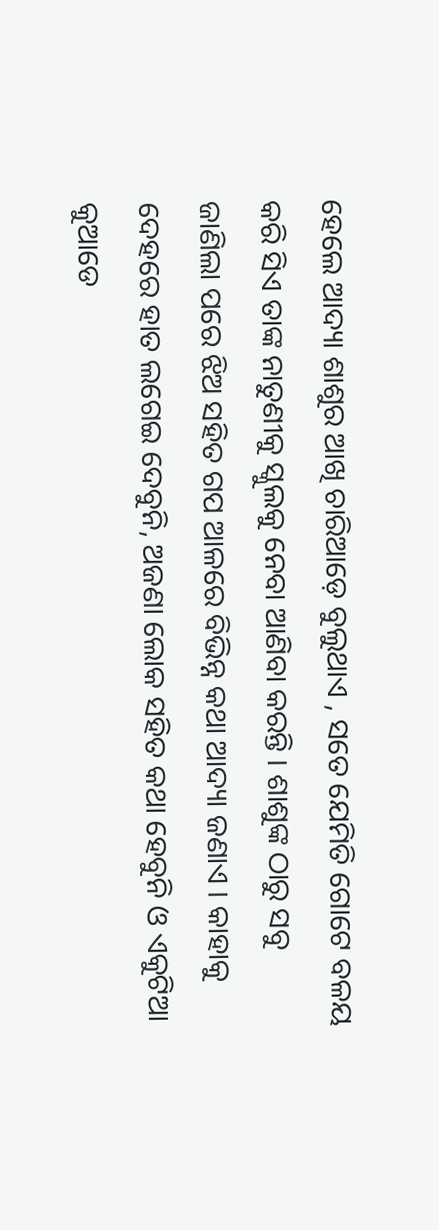ହେଲେ ଆଦ୍ୟା ଶାଶୁର ଆଖି ଚାରିଆଡ଼େ ବୁଲୁଥାଏ , ସତେ ଯେମିତି ଗୋଟେ ବଳୟ କରି ସିଏ ତାଙ୍କ ନାତୁଣୀକୁ ସ୍କୁଲକୁ ନେବା ଆଣିବା କରନ୍ତି । ଶାଶୁଙ୍କ ଠାରୁ ସବୁ ଜାଣିଲା ପରେ ଝିଅ ସହିତ ଗପ ଆଳରେ ବିଭିନ୍ନ କଥା ଆଦ୍ୟା ଜଣାଏ । କାହାକୁ ଦେହରେ ହାତ ଲଗେଇ ଦେବୁନି, ଅଜଣା ଲୋକ ସହିତ କଥା ହେବୁନି ଓ ଏକୁଟିଆ କୁଆଡେ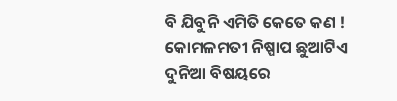ବି ଯିବୁନି ଏମିତି କେତେ କଣ ! କୋମଳମତୀ ନିଷ୍ପାପ ଛୁଆଟିଏ ଦୁନିଆ ବିଷୟରେ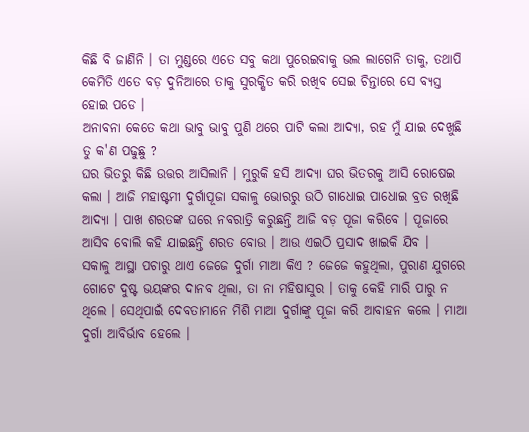କିଛି ବି ଜାଣିନି । ତା ମୁଣ୍ଡରେ ଏତେ ସବୁ କଥା ପୁରେଇବାକୁ ଭଲ ଲାଗେନି ତାକୁ, ତଥାପି କେମିତି ଏତେ ବଡ଼ ଦୁନିଆରେ ତାକୁ ସୁରକ୍ଷିତ କରି ରଖିବ ସେଇ ଚିନ୍ତାରେ ସେ ବ୍ୟସ୍ତ ହୋଇ ପଡେ ।
ଅନାବନା କେତେ କଥା ଭାବୁ ଭାବୁ ପୁଣି ଥରେ ପାଟି କଲା ଆଦ୍ୟା, ରହ ମୁଁ ଯାଇ ଦେଖୁଛି ତୁ କ'ଣ ପଢୁଛୁ ?
ଘର ଭିତରୁ କିଛି ଉତ୍ତର ଆସିଲାନି । ମୁରୁକି ହସି ଆଦ୍ୟା ଘର ଭିତରକୁ ଆସି ରୋଷେଇ କଲା । ଆଜି ମହାଷ୍ଟମୀ ଦୁର୍ଗାପୂଜା ସକାଳୁ ଭୋରରୁ ଉଠି ଗାଧୋଇ ପାଧୋଇ ବ୍ରତ ରଖିଛି ଆଦ୍ୟା । ପାଖ ଶରତଙ୍କ ଘରେ ନବରାତ୍ରି କରୁଛନ୍ତି ଆଜି ବଡ଼ ପୂଜା କରିବେ । ପୂଜାରେ ଆସିବ ବୋଲି କହି ଯାଇଛନ୍ତି ଶରତ ବୋଉ । ଆଉ ଏଇଠି ପ୍ରସାଦ ଖାଇକି ଯିବ ।
ସକାଳୁ ଆସ୍ଥା ପଚାରୁ ଥାଏ ଜେଜେ ଦୁର୍ଗା ମାଆ କିଏ ? ଜେଜେ କହୁଥିଲା, ପୁରାଣ ଯୁଗରେ ଗୋଟେ ଦୁଷ୍ଟ ଭୟଙ୍କର ଦାନବ ଥିଲା, ତା ନା ମହିଷାସୁର । ତାକୁ କେହି ମାରି ପାରୁ ନ ଥିଲେ । ସେଥିପାଇଁ ଦେବତାମାନେ ମିଶି ମାଆ ଦୁର୍ଗାଙ୍କୁ ପୂଜା କରି ଆବାହନ କଲେ । ମାଆ ଦୁର୍ଗା ଆବିର୍ଭାବ ହେଲେ ।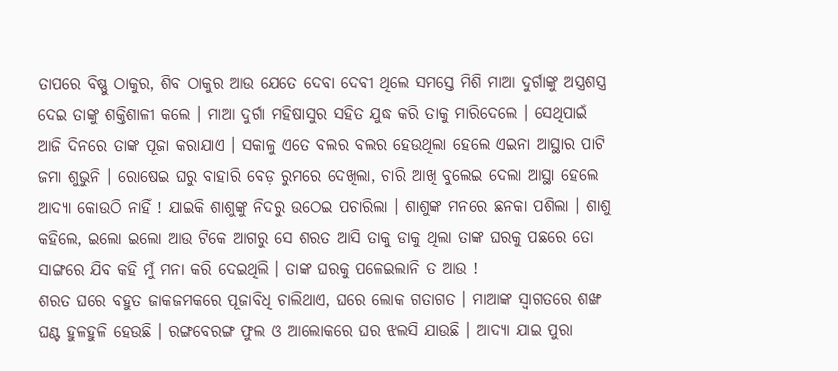ତାପରେ ବିଷ୍ଣୁ ଠାକୁର, ଶିବ ଠାକୁର ଆଉ ଯେତେ ଦେବା ଦେବୀ ଥିଲେ ସମସ୍ତେ ମିଶି ମାଆ ଦୁର୍ଗାଙ୍କୁ ଅସ୍ତ୍ରଶସ୍ତ୍ର ଦେଇ ତାଙ୍କୁ ଶକ୍ତିଶାଳୀ କଲେ । ମାଆ ଦୁର୍ଗା ମହିଷାସୁର ସହିତ ଯୁଦ୍ଧ କରି ତାକୁ ମାରିଦେଲେ । ସେଥିପାଇଁ ଆଜି ଦିନରେ ତାଙ୍କ ପୂଜା କରାଯାଏ । ସକାଳୁ ଏତେ ବଲର ବଲର ହେଉଥିଲା ହେଲେ ଏଇନା ଆସ୍ଥାର ପାଟି ଜମା ଶୁଭୁନି । ରୋଷେଇ ଘରୁ ବାହାରି ବେଡ଼ ରୁମରେ ଦେଖିଲା, ଚାରି ଆଖି ବୁଲେଇ ଦେଲା ଆସ୍ଥା ହେଲେ ଆଦ୍ୟା କୋଉଠି ନାହିଁ ! ଯାଇକି ଶାଶୁଙ୍କୁ ନିଦରୁ ଉଠେଇ ପଚାରିଲା । ଶାଶୁଙ୍କ ମନରେ ଛନକା ପଶିଲା । ଶାଶୁ କହିଲେ, ଇଲୋ ଇଲୋ ଆଉ ଟିକେ ଆଗରୁ ସେ ଶରତ ଆସି ତାକୁ ଡାକୁ ଥିଲା ତାଙ୍କ ଘରକୁ ପଛରେ ତୋ ସାଙ୍ଗରେ ଯିବ କହି ମୁଁ ମନା କରି ଦେଇଥିଲି । ତାଙ୍କ ଘରକୁ ପଳେଇଲାନି ତ ଆଉ !
ଶରତ ଘରେ ବହୁତ ଜାକଜମକରେ ପୂଜାବିଧି ଚାଲିଥାଏ, ଘରେ ଲୋକ ଗତାଗତ । ମାଆଙ୍କ ସ୍ୱାଗତରେ ଶଙ୍ଖ ଘଣ୍ଟ ହୁଳହୁଳି ହେଉଛି । ରଙ୍ଗବେରଙ୍ଗ ଫୁଲ ଓ ଆଲୋକରେ ଘର ଝଲସି ଯାଉଛି । ଆଦ୍ୟା ଯାଇ ପୁରା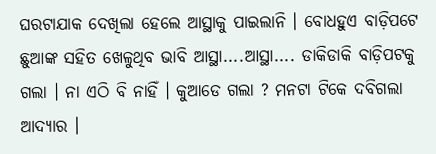ଘରଟାଯାକ ଦେଖିଲା ହେଲେ ଆସ୍ଥାକୁ ପାଇଲାନି । ବୋଧହୁଏ ବାଡ଼ିପଟେ ଛୁଆଙ୍କ ସହିତ ଖେଳୁଥିବ ଭାବି ଆସ୍ଥା....ଆସ୍ଥା.... ଡାକିଡାକି ବାଡ଼ିପଟକୁ ଗଲା । ନା ଏଠି ବି ନାହିଁ । କୁଆଡେ ଗଲା ? ମନଟା ଟିକେ ଦବିଗଲା ଆଦ୍ୟାର ।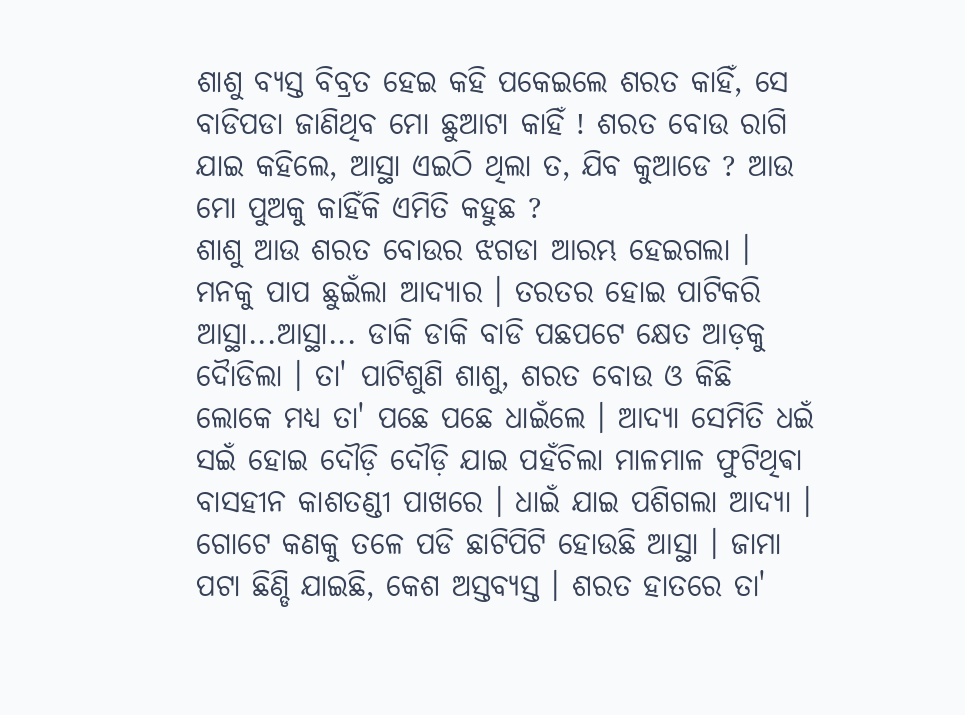ଶାଶୁ ବ୍ୟସ୍ତ ବିବ୍ରତ ହେଇ କହି ପକେଇଲେ ଶରତ କାହିଁ, ସେ ବାଡିପଡା ଜାଣିଥିବ ମୋ ଛୁଆଟା କାହିଁ ! ଶରତ ବୋଉ ରାଗି ଯାଇ କହିଲେ, ଆସ୍ଥା ଏଇଠି ଥିଲା ତ, ଯିବ କୁଆଡେ ? ଆଉ ମୋ ପୁଅକୁ କାହିଁକି ଏମିତି କହୁଛ ?
ଶାଶୁ ଆଉ ଶରତ ବୋଉର ଝଗଡା ଆରମ୍ଭ ହେଇଗଲା । ମନକୁ ପାପ ଛୁଇଁଲା ଆଦ୍ୟାର । ତରତର ହୋଇ ପାଟିକରି ଆସ୍ଥା...ଆସ୍ଥା... ଡାକି ଡାକି ବାଡି ପଛପଟେ କ୍ଷେତ ଆଡ଼କୁ ଦୈାଡିଲା । ତା' ପାଟିଶୁଣି ଶାଶୁ, ଶରତ ବୋଉ ଓ କିଛି ଲୋକେ ମଧ୍ୟ ତା' ପଛେ ପଛେ ଧାଇଁଲେ । ଆଦ୍ୟା ସେମିତି ଧଇଁ ସଇଁ ହୋଇ ଦୌଡ଼ି ଦୌଡ଼ି ଯାଇ ପହଁଚିଲା ମାଳମାଳ ଫୁଟିଥିଵା ବାସହୀନ କାଶତଣ୍ଡୀ ପାଖରେ । ଧାଇଁ ଯାଇ ପଶିଗଲା ଆଦ୍ୟା । ଗୋଟେ କଣକୁ ତଳେ ପଡି ଛାଟିପିଟି ହୋଉଛି ଆସ୍ଥା । ଜାମା ପଟା ଛିଣ୍ଡି ଯାଇଛି, କେଶ ଅସ୍ତବ୍ୟସ୍ତ । ଶରତ ହାତରେ ତା'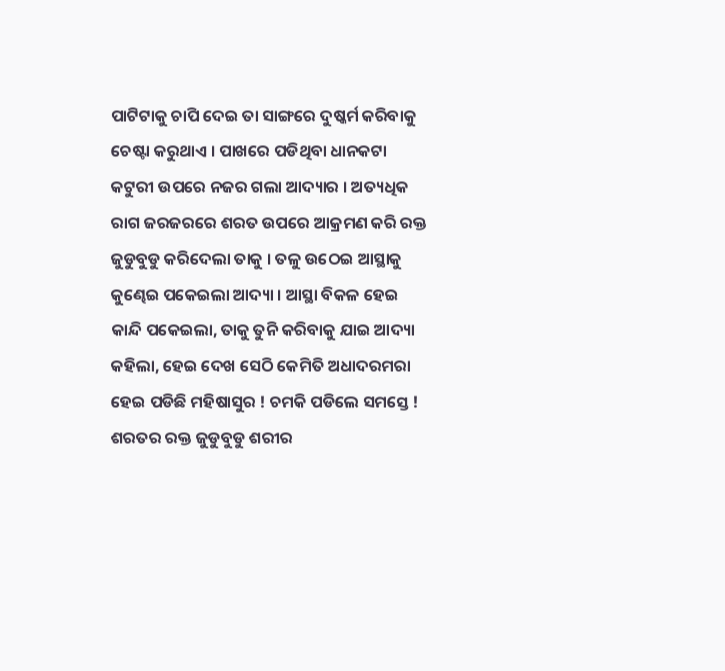ପାଟିଟାକୁ ଚାପି ଦେଇ ତା ସାଙ୍ଗରେ ଦୁଷ୍କର୍ମ କରିବାକୁ ଚେଷ୍ଟା କରୁଥାଏ । ପାଖରେ ପଡିଥିବା ଧାନକଟା କଟୁରୀ ଉପରେ ନଜର ଗଲା ଆଦ୍ୟାର । ଅତ୍ୟଧିକ ରାଗ ଜରଜରରେ ଶରତ ଉପରେ ଆକ୍ରମଣ କରି ରକ୍ତ ଜୁଡୁବୁଡୁ କରିଦେଲା ତାକୁ । ତଳୁ ଉଠେଇ ଆସ୍ଥାକୁ କୁଣ୍ଢେଇ ପକେଇଲା ଆଦ୍ୟା । ଆସ୍ଥା ବିକଳ ହେଇ କାନ୍ଦି ପକେଇଲା, ତାକୁ ତୁନି କରିବାକୁ ଯାଇ ଆଦ୍ୟା କହିଲା, ହେଇ ଦେଖ ସେଠି କେମିତି ଅଧାଦରମରା ହେଇ ପଡିଛି ମହିଷାସୁର ! ଚମକି ପଡିଲେ ସମସ୍ତେ ! ଶରତର ରକ୍ତ ଜୁଡୁବୁଡୁ ଶରୀର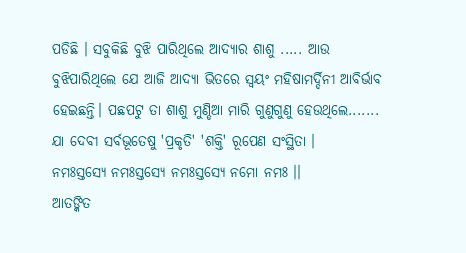ପଡିଛି । ସବୁକିଛି ବୁଝି ପାରିଥିଲେ ଆଦ୍ୟାର ଶାଶୁ ..... ଆଉ ବୁଝିପାରିଥିଲେ ଯେ ଆଜି ଆଦ୍ୟା ଭିତରେ ସ୍ୱୟଂ ମହିଷାମର୍ଦ୍ଦିନୀ ଆବିର୍ଭାବ ହେଇଛନ୍ତି। ପଛପଟୁ ତା ଶାଶୁ ମୁଣ୍ଡିଆ ମାରି ଗୁଣୁଗୁଣୁ ହେଉଥିଲେ.......
ଯା ଦେବୀ ସର୍ବଭୂତେଷୁ 'ପ୍ରକୃତି' 'ଶକ୍ତି' ରୂପେଣ ସଂସ୍ଥିତା ।
ନମଃସ୍ତସ୍ୟେ ନମଃସ୍ତସ୍ୟେ ନମଃସ୍ତସ୍ୟେ ନମୋ ନମଃ ।।
ଆତଙ୍କିତ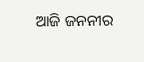ଆଜି ଜନନୀର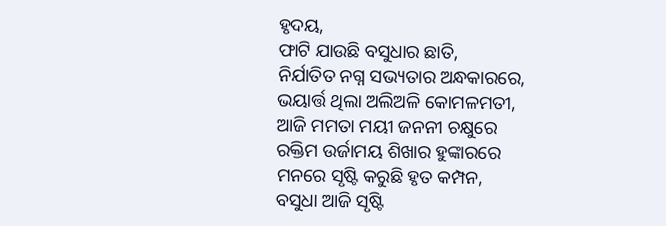ହୃଦୟ,
ଫାଟି ଯାଉଛି ବସୁଧାର ଛାତି,
ନିର୍ଯାତିତ ନଗ୍ନ ସଭ୍ୟତାର ଅନ୍ଧକାରରେ,
ଭୟାର୍ତ୍ତ ଥିଲା ଅଲିଅଳି କୋମଳମତୀ,
ଆଜି ମମତା ମୟୀ ଜନନୀ ଚକ୍ଷୁରେ
ରକ୍ତିମ ଉର୍ଜାମୟ ଶିଖାର ହୁଙ୍କାରରେ
ମନରେ ସୃଷ୍ଟି କରୁଛି ହୃତ କମ୍ପନ,
ବସୁଧା ଆଜି ସୃଷ୍ଟି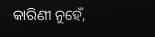କାରିଣୀ ନୁହେଁ,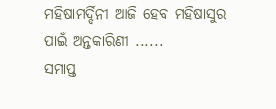ମହିଷାମର୍ଦ୍ଦିନୀ ଆଜି ହେବ ମହିଷାସୁର
ପାଇଁ ଅନ୍ତକାରିଣୀ ......
ସମାପ୍ତ